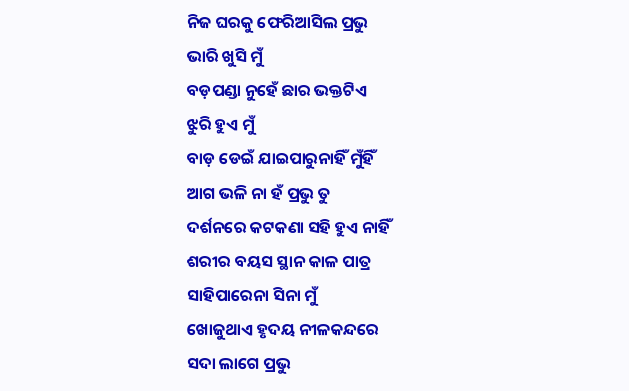ନିଜ ଘରକୁ ଫେରିଆସିଲ ପ୍ରଭୁ
ଭାରି ଖୁସି ମୁଁ
ବଡ଼ପଣ୍ଡା ନୁହେଁ ଛାର ଭକ୍ତଟିଏ
ଝୁରି ହୁଏ ମୁଁ
ବାଡ଼ ଡେଇଁ ଯାଇପାରୁନାହିଁ ମୁଁହିଁ
ଆଗ ଭଳି ନା ହଁ ପ୍ରଭୁ ତୁ
ଦର୍ଶନରେ କଟକଣା ସହି ହୁଏ ନାହିଁ
ଶରୀର ବୟସ ସ୍ଥାନ କାଳ ପାତ୍ର
ସାହିପାରେନା ସିନା ମୁଁ
ଖୋଜୁଥାଏ ହୃଦୟ ନୀଳକନ୍ଦରେ
ସଦା ଲାଗେ ପ୍ରଭୁ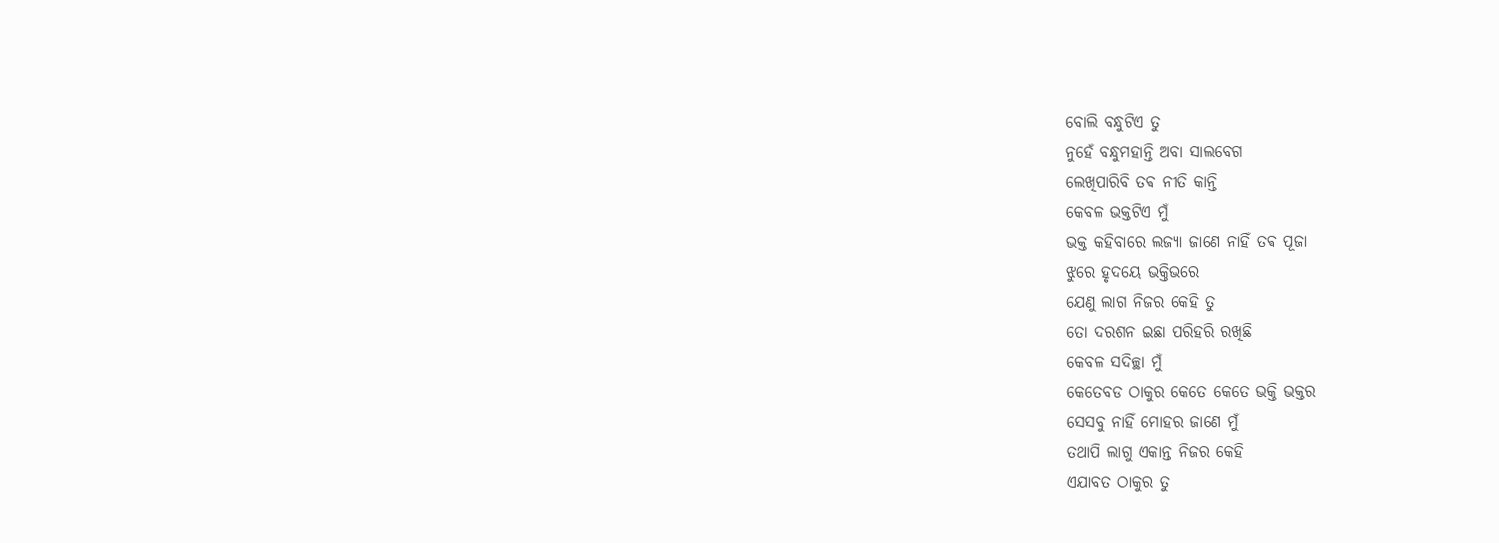ବୋଲି ବନ୍ଧୁଟିଏ ତୁ
ନୁହେଁ ବନ୍ଧୁମହାନ୍ତି ଅବା ସାଲବେଗ
ଲେଖିପାରିବି ତଵ ନୀତି କାନ୍ତି
କେବଳ ଭକ୍ତଟିଏ ମୁଁ
ଭକ୍ତ କହିବାରେ ଲଜ୍ୟା ଜାଣେ ନାହିଁ ତଵ ପୂଜା
ଝୁରେ ହୃଦୟେ ଭକ୍ତିଭରେ
ଯେଣୁ ଲାଗ ନିଜର କେହି ତୁ
ତୋ ଦରଶନ ଇଛା ପରିହରି ରଖିଛି
କେବଳ ସଦିଚ୍ଛା ମୁଁ
କେତେବଡ ଠାକୁର କେତେ କେତେ ଭକ୍ତି ଭକ୍ତର
ସେସବୁ ନାହିଁ ମୋହର ଜାଣେ ମୁଁ
ତଥାପି ଲାଗୁ ଏକାନ୍ତ ନିଜର କେହି
ଏଯାବତ ଠାକୁର ତୁ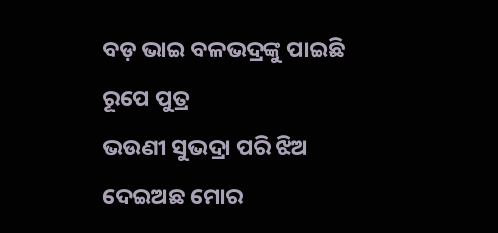ବଡ଼ ଭାଇ ବଳଭଦ୍ରଙ୍କୁ ପାଇଛି ରୂପେ ପୁତ୍ର
ଭଉଣୀ ସୁଭଦ୍ରା ପରି ଝିଅ ଦେଇଅଛ ମୋର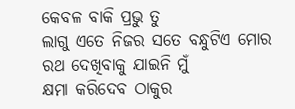କେବଳ ବାକି ପ୍ରଭୁ ତୁ
ଲାଗୁ ଏତେ ନିଜର ସତେ ବନ୍ଧୁଟିଏ ମୋର
ରଥ ଦେଖିବାକୁ ଯାଇନି ମୁଁ
କ୍ଷମା କରିଦେବ ଠାକୁର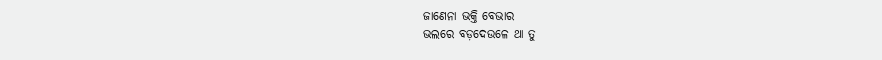ଜାଣେନା ଭକ୍ତି ବେଭାର
ଭଲରେ ବଡ଼ଦେଉଳେ ଥା ତୁ